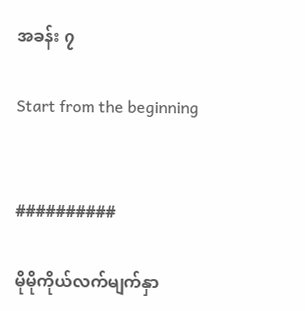အခန်း ၇

Start from the beginning


##########

မိုမိုကိုယ်လက်မျက်နှာ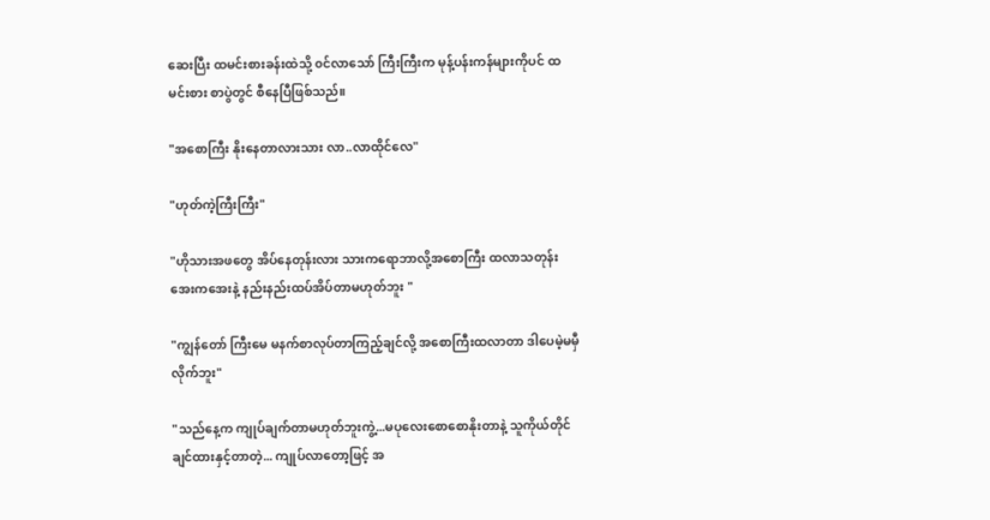ဆေးပြီး ထမင်းစားခန်းထဲသို့ ၀င်လာသော် ကြီးကြီးက မုန့်ပန်းကန်များကိုပင် ထမင်းစား စာပွဲတွင် စီနေပြီဖြစ်သည်။

"အစောကြီး နိုးနေတာလားသား လာ..လာထိုင်လေ"

"ဟုတ်ကဲ့ကြီးကြီး"

"ဟိုသားအဖတွေ အိပ်နေတုန်းလား သားကရောဘာလို့အစောကြီး ထလာသတုန်း အေးကအေးနဲ့ နည်းနည်းထပ်အိပ်တာမဟုတ်ဘူး "

"ကျွန်တော် ကြီးမေ မနက်စာလုပ်တာကြည့်ချင်လို့ အစောကြီးထလာတာ ဒါပေမဲ့မမှီလိုက်ဘူး"

"သည်နေ့က ကျုပ်ချက်တာမဟုတ်ဘူးကွဲ့...မပုလေးစောစောနိုးတာနဲ့ သူကိုယ်တိုင်ချင်ထားနှင့်တာတဲ့... ကျုပ်လာတော့ဖြင့် အ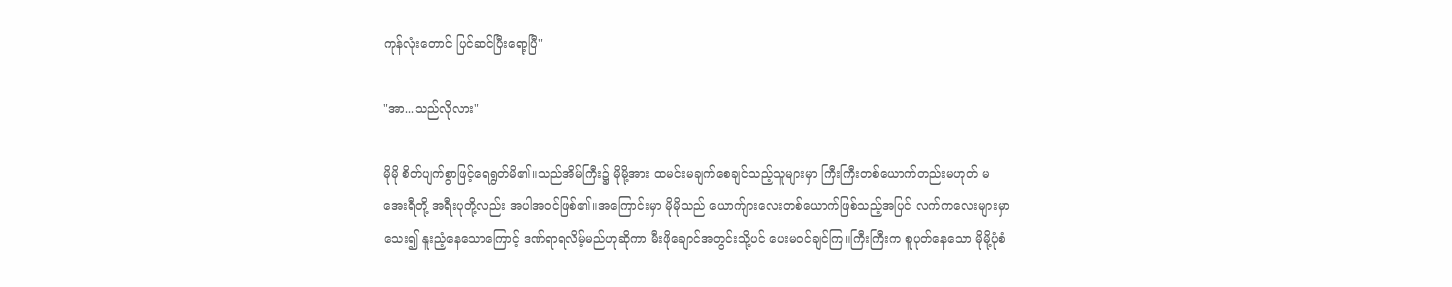ကုန်လုံးတောင် ပြင်ဆင်ပြီးရော့ပြီ"

"အာ...သည်လိုလား"

မိုမို စိတ်ပျက်စွာဖြင့်ရေရွတ်မိ၏။သည်အိမ်ကြီး၌ မိုမို့အား ထမင်းမချက်စေချင်သည့်သူများမှာ ကြီးကြီးတစ်ယောက်တည်းမဟုတ် မအေးရီတို့ အရီးပုတို့လည်း အပါအ၀င်ဖြစ်၏။အကြောင်းမှာ မိုမိုသည် ယောက်ျားလေးတစ်ယောက်ဖြစ်သည့်အပြင် လက်ကလေးများမှာ သေး၍ နူးညံ့နေသောကြောင့် ဒဏ်ရာရလိမ့်မည်ဟုဆိုကာ မီးဖိုချောင်အတွင်းသို့ပင် ပေးမ၀င်ချင်ကြ။ကြီးကြီးက စူပုတ်နေသော မိုမို့ပုံစံ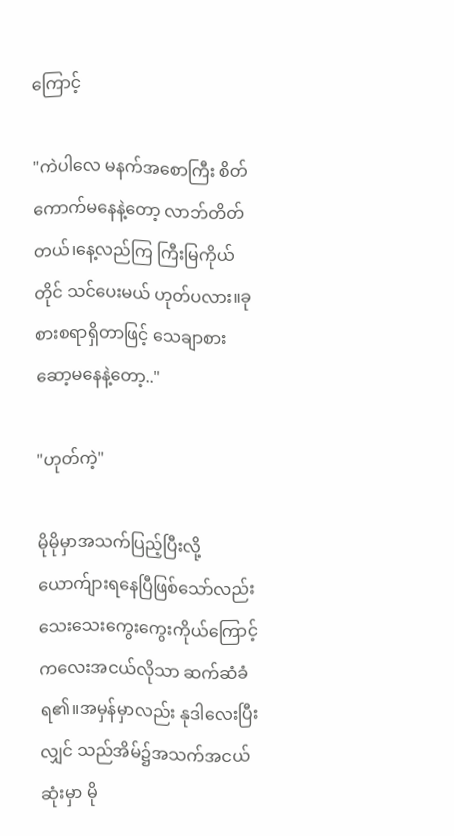ကြောင့်

"ကဲပါလေ မနက်အစောကြီး စိတ်ကောက်မနေနဲ့တော့ လာဘ်တိတ်တယ်၊နေ့လည်ကြ ကြီးမြကိုယ်တိုင် သင်ပေးမယ် ဟုတ်ပလား။ခုစားစရာရှိတာဖြင့် သေချာစား ဆော့မနေနဲ့တော့.."

"ဟုတ်ကဲ့"

မိုမိုမှာအသက်ပြည့်ပြီးလို့ ယောက်ျားရနေပြီဖြစ်သော်လည်း သေးသေးကွေးကွေးကိုယ်ကြောင့် ကလေးအငယ်လိုသာ ဆက်ဆံခံရ၏။အမှန်မှာလည်း နုဒါလေးပြီးလျှင် သည်အိမ်၌အသက်အငယ်ဆုံးမှာ မို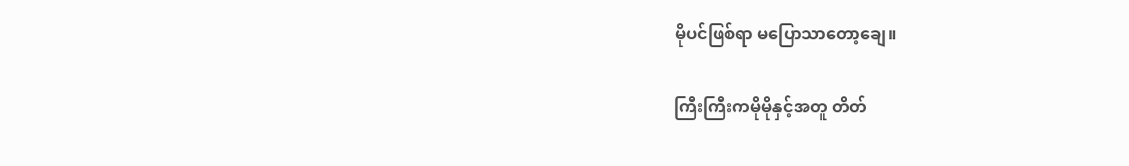မိုပင်ဖြစ်ရာ မပြောသာတော့ချေ။

ကြီးကြီးကမိုမိုနှင့်အတူ တိတ်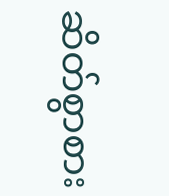ဆိတ်စွာစား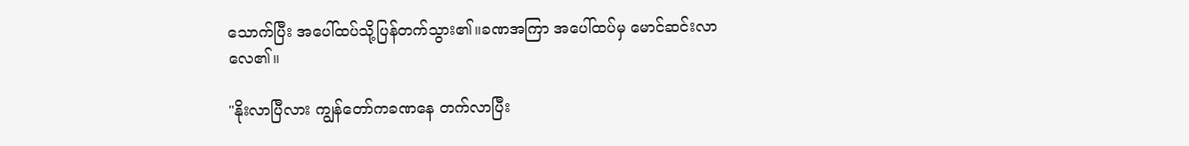သောက်ပြီး အပေါ်ထပ်သို့ပြန်တက်သွား၏။ခဏအကြာ အပေါ်ထပ်မှ မောင်ဆင်းလာလေ၏။

"နိုးလာပြီလား ကျွန်တော်ကခဏနေ တက်လာပြီး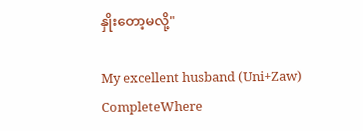နှိုးတော့မလို့"

My excellent husband (Uni+Zaw) CompleteWhere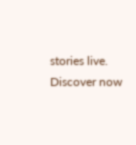stories live. Discover now